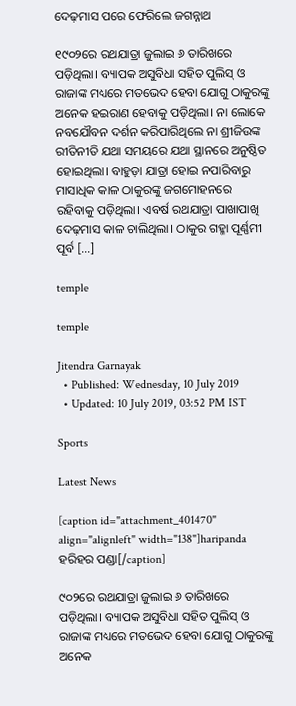ଦେଢ଼ମାସ ପରେ ଫେରିଲେ ଜଗନ୍ନାଥ

୧୯୦୨ରେ ରଥଯାତ୍ରା ଜୁଲାଇ ୬ ତାରିଖରେ ପଡ଼ିଥିଲା। ବ୍ୟାପକ ଅସୁବିଧା ସହିତ ପୁଲିସ୍ ଓ ରାଜାଙ୍କ ମଧ୍ୟରେ ମତଭେଦ ହେବା ଯୋଗୁ ଠାକୁରଙ୍କୁ ଅନେକ ହଇରାଣ ହେବାକୁ ପଡ଼ିଥିଲା। ନା ଲୋକେ ନବଯୌବନ ଦର୍ଶନ କରିପାରିଥିଲେ ନା ଶ୍ରୀଜିଉଙ୍କ ରୀତିନୀତି ଯଥା ସମୟରେ ଯଥା ସ୍ଥାନରେ ଅନୁଷ୍ଠିତ ହୋଇଥିଲା। ବାହୁଡ଼ା ଯାତ୍ରା ହୋଇ ନପାରିବାରୁ ମାସାଧିକ କାଳ ଠାକୁରଙ୍କୁ ଜଗମୋହନରେ ରହିବାକୁ ପଡ଼ିଥିଲା। ଏବର୍ଷ ରଥଯାତ୍ରା ପାଖାପାଖି ଦେଢ଼ମାସ କାଳ ଚାଲିଥିଲା। ଠାକୁର ଗହ୍ମା ପୂର୍ଣ୍ଣମୀ ପୂର୍ବ […]

temple

temple

Jitendra Garnayak
  • Published: Wednesday, 10 July 2019
  • Updated: 10 July 2019, 03:52 PM IST

Sports

Latest News

[caption id="attachment_401470" align="alignleft" width="138"]haripanda ହରିହର ପଣ୍ଡା[/caption]

୯୦୨ରେ ରଥଯାତ୍ରା ଜୁଲାଇ ୬ ତାରିଖରେ ପଡ଼ିଥିଲା। ବ୍ୟାପକ ଅସୁବିଧା ସହିତ ପୁଲିସ୍ ଓ ରାଜାଙ୍କ ମଧ୍ୟରେ ମତଭେଦ ହେବା ଯୋଗୁ ଠାକୁରଙ୍କୁ ଅନେକ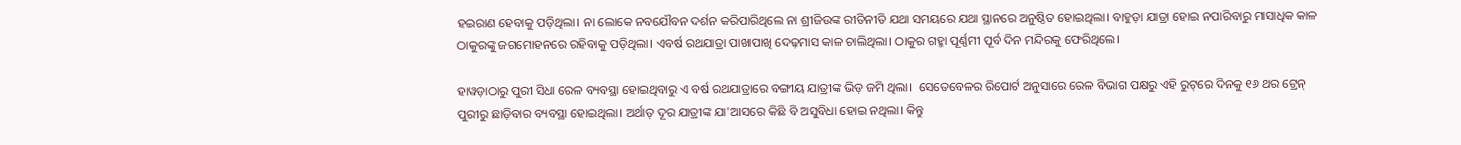ହଇରାଣ ହେବାକୁ ପଡ଼ିଥିଲା। ନା ଲୋକେ ନବଯୌବନ ଦର୍ଶନ କରିପାରିଥିଲେ ନା ଶ୍ରୀଜିଉଙ୍କ ରୀତିନୀତି ଯଥା ସମୟରେ ଯଥା ସ୍ଥାନରେ ଅନୁଷ୍ଠିତ ହୋଇଥିଲା। ବାହୁଡ଼ା ଯାତ୍ରା ହୋଇ ନପାରିବାରୁ ମାସାଧିକ କାଳ ଠାକୁରଙ୍କୁ ଜଗମୋହନରେ ରହିବାକୁ ପଡ଼ିଥିଲା। ଏବର୍ଷ ରଥଯାତ୍ରା ପାଖାପାଖି ଦେଢ଼ମାସ କାଳ ଚାଲିଥିଲା। ଠାକୁର ଗହ୍ମା ପୂର୍ଣ୍ଣମୀ ପୂର୍ବ ଦିନ ମନ୍ଦିରକୁ ଫେରିଥିଲେ।

ହାୱଡ଼ାଠାରୁ ପୁରୀ ସିଧା ରେଳ ବ୍ୟବସ୍ଥା ହୋଇଥିବାରୁ ଏ ବର୍ଷ ରଥଯାତ୍ରାରେ ବଙ୍ଗୀୟ ଯାତ୍ରୀଙ୍କ ଭିଡ଼ ଜମି ଥିଲା।  ସେତେବେଳର ରିପୋର୍ଟ ଅନୁସାରେ ରେଳ ବିଭାଗ ପକ୍ଷରୁ ଏହି ରୁଟ୍‌ରେ ଦିନକୁ ୧୬ ଥର ଟ୍ରେନ୍ ପୁରୀରୁ ଛାଡ଼ିବାର ବ୍ୟବସ୍ଥା ହୋଇଥିଲା। ଅର୍ଥାତ୍ ଦୂର ଯାତ୍ରୀଙ୍କ ଯା'ଆସରେ କିଛି ବି ଅସୁବିଧା ହୋଇ ନଥିଲା। କିନ୍ତୁ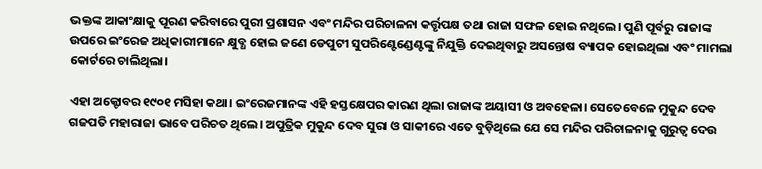ଭକ୍ତଙ୍କ ଆକାଂକ୍ଷାକୁ ପୂରଣ କରିବାରେ ପୁରୀ ପ୍ରଶାସନ ଏବଂ ମନ୍ଦିର ପରିଚାଳନା କର୍ତ୍ତୃପକ୍ଷ ତଥା ରାଜା ସଫଳ ହୋଇ ନଥିଲେ। ପୁଣି ପୂର୍ବରୁ ରାଜାଙ୍କ ଉପରେ ଇଂରେଜ ଅଧିକାରୀମାନେ କ୍ଷୁବ୍ଧ ହୋଇ ଜଣେ ଡେପୁଟୀ ସୁପରିଣ୍ଟେଣ୍ଡେଣ୍ଟଙ୍କୁ ନିଯୁକ୍ତି ଦେଇଥିବାରୁ ଅସନ୍ତୋଷ ବ୍ୟାପକ ହୋଇଥିଲା ଏବଂ ମାମଲା କୋର୍ଟରେ ଚାଲିଥିଲା।

ଏହା ଅକ୍ଟୋବର ୧୯୦୧ ମସିହା କଥା। ଇଂରେଜମାନଙ୍କ ଏହି ହସ୍ତକ୍ଷେପର କାରଣ ଥିଲା ରାଜାଙ୍କ ଅୟାସୀ ଓ ଅବହେଳା। ସେତେବେଳେ ମୁକୁନ୍ଦ ଦେବ ଗଜପତି ମହାରାଜା ଭାବେ ପରିଚତ ଥିଲେ। ଅପୁତ୍ରିକ ମୁକୁନ୍ଦ ଦେବ ସୁରା ଓ ସାକୀରେ ଏତେ ବୁଡ଼ିଥିଲେ ଯେ ସେ ମନ୍ଦିର ପରିଚାଳନାକୁ ଗୁରୁତ୍ୱ ଦେଉ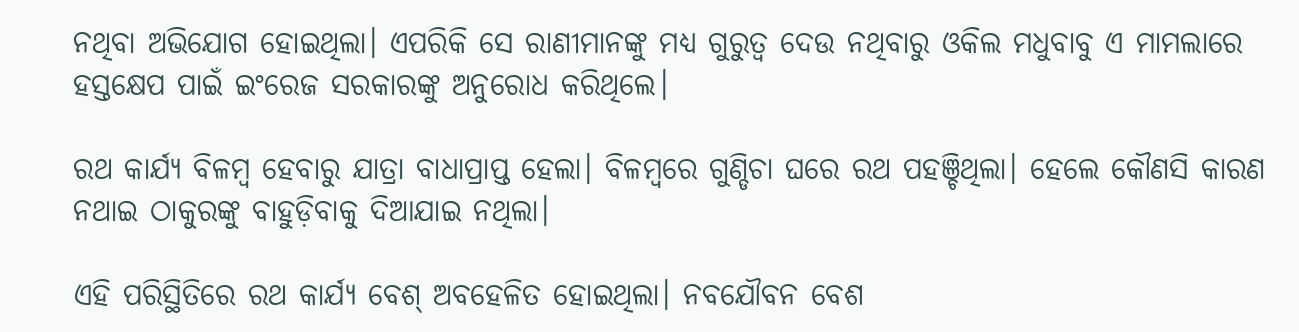ନଥିବା ଅଭିଯୋଗ ହୋଇଥିଲା। ଏପରିକି ସେ ରାଣୀମାନଙ୍କୁ ମଧ୍ୟ ଗୁରୁତ୍ୱ ଦେଉ ନଥିବାରୁ ଓକିଲ ମଧୁବାବୁ ଏ ମାମଲାରେ ହସ୍ତକ୍ଷେପ ପାଇଁ ଇଂରେଜ ସରକାରଙ୍କୁ ଅନୁରୋଧ କରିଥିଲେ।

ରଥ କାର୍ଯ୍ୟ ବିଳମ୍ୱ ହେବାରୁ ଯାତ୍ରା ବାଧାପ୍ରାପ୍ତ ହେଲା। ବିଳମ୍ୱରେ ଗୁଣ୍ଡିଚା ଘରେ ରଥ ପହଞ୍ଚିଥିଲା। ହେଲେ କୌଣସି କାରଣ ନଥାଇ ଠାକୁରଙ୍କୁ ବାହୁଡ଼ିବାକୁ ଦିଆଯାଇ ନଥିଲା।

ଏହି ପରିସ୍ଥିତିରେ ରଥ କାର୍ଯ୍ୟ ବେଶ୍ ଅବହେଳିତ ହୋଇଥିଲା। ନବଯୌବନ ବେଶ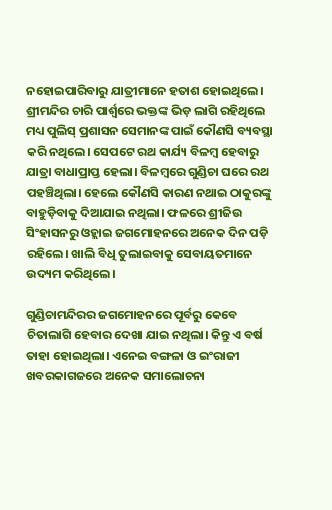ନହୋଇପାରିବାରୁ ଯାତ୍ରୀମାନେ ହତାଶ ହୋଇଥିଲେ। ଶ୍ରୀମନ୍ଦିର ଚାରି ପାର୍ଶ୍ୱରେ ଭକ୍ତଙ୍କ ଭିଡ଼ ଲାଗି ରହିଥିଲେ ମଧ୍ୟ ପୁଲିସ୍‌ ପ୍ରଶାସନ ସେମାନଙ୍କ ପାଇଁ କୌଣସି ବ୍ୟବସ୍ଥା କରି ନଥିଲେ। ସେପଟେ ରଥ କାର୍ଯ୍ୟ ବିଳମ୍ୱ ହେବାରୁ ଯାତ୍ରା ବାଧାପ୍ରାପ୍ତ ହେଲା। ବିଳମ୍ୱରେ ଗୁଣ୍ଡିଚା ଘରେ ରଥ ପହଞ୍ଚିଥିଲା। ହେଲେ କୌଣସି କାରଣ ନଥାଇ ଠାକୁରଙ୍କୁ ବାହୁଡ଼ିବାକୁ ଦିଆଯାଇ ନଥିଲା। ଫଳରେ ଶ୍ରୀଜିଉ ସିଂହାସନରୁ ଓହ୍ଲାଇ ଜଗମୋହନରେ ଅନେକ ଦିନ ପଡ଼ି ରହିଲେ। ଖାଲି ବିଧି ତୁଲାଇବାକୁ ସେବାୟତମାନେ ଉଦ୍ୟମ କରିଥିଲେ।

ଗୁଣ୍ଡିଚାମନ୍ଦିରର ଜଗମୋହନରେ ପୂର୍ବରୁ କେବେ ଚିତାଲାଗି ହେବାର ଦେଖା ଯାଇ ନଥିଲା। କିନ୍ତୁ ଏ ବର୍ଷ ତାହା ହୋଇଥିଲା। ଏନେଇ ବଙ୍ଗଳା ଓ ଇଂରାଜୀ ଖବରକାଗଜରେ ଅନେକ ସମାଲୋଚନା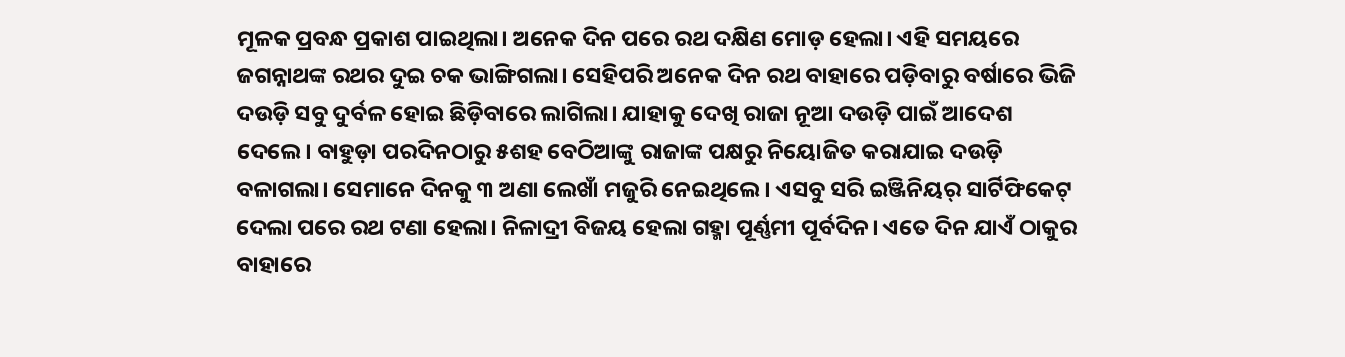ମୂଳକ ପ୍ରବନ୍ଧ ପ୍ରକାଶ ପାଇଥିଲା। ଅନେକ ଦିନ ପରେ ରଥ ଦକ୍ଷିଣ ମୋଡ଼ ହେଲା। ଏହି ସମୟରେ ଜଗନ୍ନାଥଙ୍କ ରଥର ଦୁଇ ଚକ ଭାଙ୍ଗିଗଲା। ସେହିପରି ଅନେକ ଦିନ ରଥ ବାହାରେ ପଡ଼ିବାରୁ ବର୍ଷାରେ ଭିଜି ଦଉଡ଼ି ସବୁ ଦୁର୍ବଳ ହୋଇ ଛିଡ଼ିବାରେ ଲାଗିଲା। ଯାହାକୁ ଦେଖି ରାଜା ନୂଆ ଦଉଡ଼ି ପାଇଁ ଆଦେଶ ଦେଲେ। ବାହୁଡ଼ା ପରଦିନଠାରୁ ୫ଶହ ବେଠିଆଙ୍କୁ ରାଜାଙ୍କ ପକ୍ଷରୁ ନିୟୋଜିତ କରାଯାଇ ଦଉଡ଼ି ବଳାଗଲା। ସେମାନେ ଦିନକୁ ୩ ଅଣା ଲେଖାଁ ମଜୁରି ନେଇଥିଲେ। ଏସବୁ ସରି ଇଞ୍ଜିନିୟର୍ ସାର୍ଟିଫିକେଟ୍ ଦେଲା ପରେ ରଥ ଟଣା ହେଲା। ନିଳାଦ୍ରୀ ବିଜୟ ହେଲା ଗହ୍ମା ପୂର୍ଣ୍ଣମୀ ପୂର୍ବଦିନ। ଏତେ ଦିନ ଯାଏଁ ଠାକୁର ବାହାରେ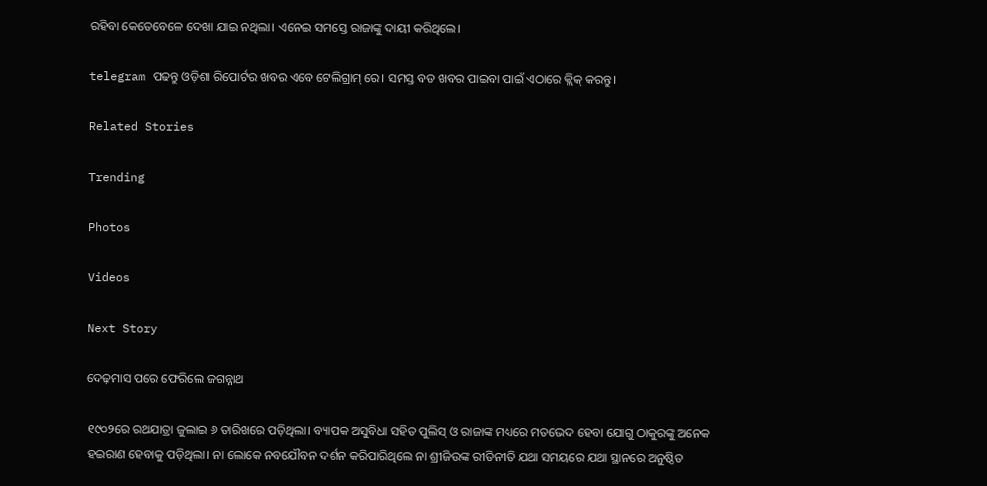ରହିବା କେତେବେଳେ ଦେଖା ଯାଇ ନଥିଲା। ଏନେଇ ସମସ୍ତେ ରାଜାଙ୍କୁ ଦାୟୀ କରିଥିଲେ।

telegram ପଢନ୍ତୁ ଓଡ଼ିଶା ରିପୋର୍ଟର ଖବର ଏବେ ଟେଲିଗ୍ରାମ୍ ରେ। ସମସ୍ତ ବଡ ଖବର ପାଇବା ପାଇଁ ଏଠାରେ କ୍ଲିକ୍ କରନ୍ତୁ।

Related Stories

Trending

Photos

Videos

Next Story

ଦେଢ଼ମାସ ପରେ ଫେରିଲେ ଜଗନ୍ନାଥ

୧୯୦୨ରେ ରଥଯାତ୍ରା ଜୁଲାଇ ୬ ତାରିଖରେ ପଡ଼ିଥିଲା। ବ୍ୟାପକ ଅସୁବିଧା ସହିତ ପୁଲିସ୍ ଓ ରାଜାଙ୍କ ମଧ୍ୟରେ ମତଭେଦ ହେବା ଯୋଗୁ ଠାକୁରଙ୍କୁ ଅନେକ ହଇରାଣ ହେବାକୁ ପଡ଼ିଥିଲା। ନା ଲୋକେ ନବଯୌବନ ଦର୍ଶନ କରିପାରିଥିଲେ ନା ଶ୍ରୀଜିଉଙ୍କ ରୀତିନୀତି ଯଥା ସମୟରେ ଯଥା ସ୍ଥାନରେ ଅନୁଷ୍ଠିତ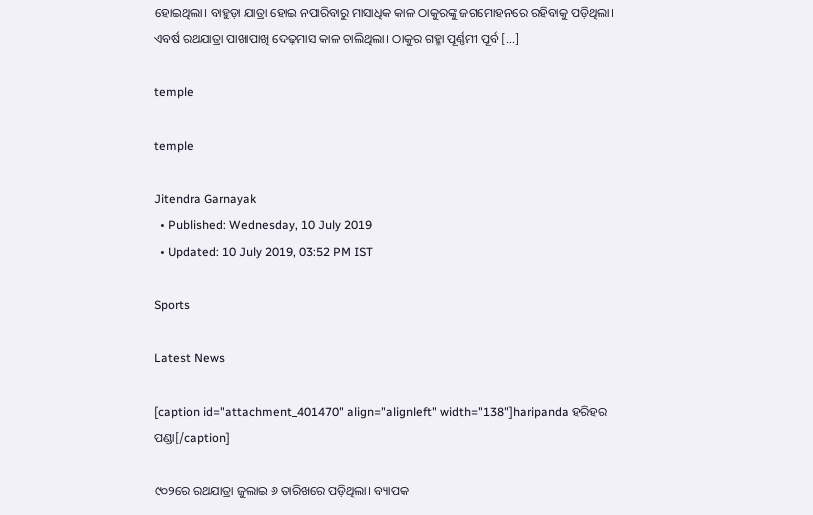ହୋଇଥିଲା। ବାହୁଡ଼ା ଯାତ୍ରା ହୋଇ ନପାରିବାରୁ ମାସାଧିକ କାଳ ଠାକୁରଙ୍କୁ ଜଗମୋହନରେ ରହିବାକୁ ପଡ଼ିଥିଲା। ଏବର୍ଷ ରଥଯାତ୍ରା ପାଖାପାଖି ଦେଢ଼ମାସ କାଳ ଚାଲିଥିଲା। ଠାକୁର ଗହ୍ମା ପୂର୍ଣ୍ଣମୀ ପୂର୍ବ […]

temple

temple

Jitendra Garnayak
  • Published: Wednesday, 10 July 2019
  • Updated: 10 July 2019, 03:52 PM IST

Sports

Latest News

[caption id="attachment_401470" align="alignleft" width="138"]haripanda ହରିହର ପଣ୍ଡା[/caption]

୯୦୨ରେ ରଥଯାତ୍ରା ଜୁଲାଇ ୬ ତାରିଖରେ ପଡ଼ିଥିଲା। ବ୍ୟାପକ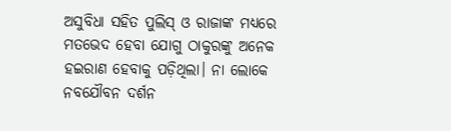ଅସୁବିଧା ସହିତ ପୁଲିସ୍ ଓ ରାଜାଙ୍କ ମଧ୍ୟରେ ମତଭେଦ ହେବା ଯୋଗୁ ଠାକୁରଙ୍କୁ ଅନେକ ହଇରାଣ ହେବାକୁ ପଡ଼ିଥିଲା। ନା ଲୋକେ ନବଯୌବନ ଦର୍ଶନ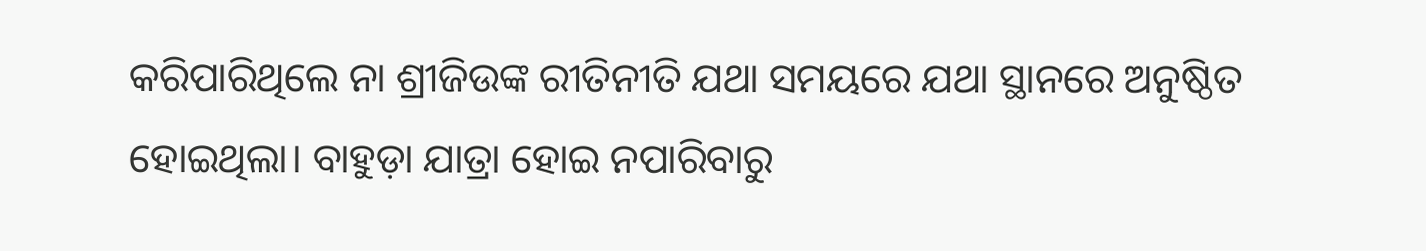କରିପାରିଥିଲେ ନା ଶ୍ରୀଜିଉଙ୍କ ରୀତିନୀତି ଯଥା ସମୟରେ ଯଥା ସ୍ଥାନରେ ଅନୁଷ୍ଠିତ ହୋଇଥିଲା। ବାହୁଡ଼ା ଯାତ୍ରା ହୋଇ ନପାରିବାରୁ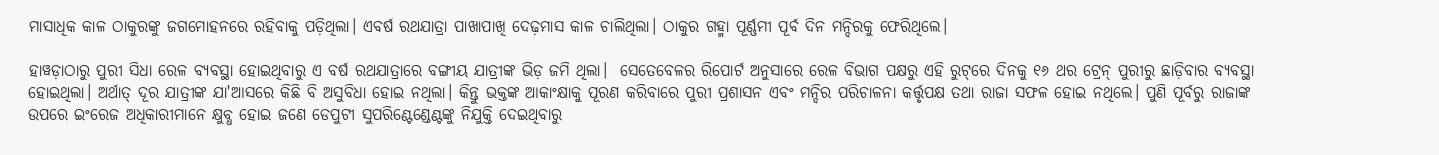ମାସାଧିକ କାଳ ଠାକୁରଙ୍କୁ ଜଗମୋହନରେ ରହିବାକୁ ପଡ଼ିଥିଲା। ଏବର୍ଷ ରଥଯାତ୍ରା ପାଖାପାଖି ଦେଢ଼ମାସ କାଳ ଚାଲିଥିଲା। ଠାକୁର ଗହ୍ମା ପୂର୍ଣ୍ଣମୀ ପୂର୍ବ ଦିନ ମନ୍ଦିରକୁ ଫେରିଥିଲେ।

ହାୱଡ଼ାଠାରୁ ପୁରୀ ସିଧା ରେଳ ବ୍ୟବସ୍ଥା ହୋଇଥିବାରୁ ଏ ବର୍ଷ ରଥଯାତ୍ରାରେ ବଙ୍ଗୀୟ ଯାତ୍ରୀଙ୍କ ଭିଡ଼ ଜମି ଥିଲା।  ସେତେବେଳର ରିପୋର୍ଟ ଅନୁସାରେ ରେଳ ବିଭାଗ ପକ୍ଷରୁ ଏହି ରୁଟ୍‌ରେ ଦିନକୁ ୧୬ ଥର ଟ୍ରେନ୍ ପୁରୀରୁ ଛାଡ଼ିବାର ବ୍ୟବସ୍ଥା ହୋଇଥିଲା। ଅର୍ଥାତ୍ ଦୂର ଯାତ୍ରୀଙ୍କ ଯା'ଆସରେ କିଛି ବି ଅସୁବିଧା ହୋଇ ନଥିଲା। କିନ୍ତୁ ଭକ୍ତଙ୍କ ଆକାଂକ୍ଷାକୁ ପୂରଣ କରିବାରେ ପୁରୀ ପ୍ରଶାସନ ଏବଂ ମନ୍ଦିର ପରିଚାଳନା କର୍ତ୍ତୃପକ୍ଷ ତଥା ରାଜା ସଫଳ ହୋଇ ନଥିଲେ। ପୁଣି ପୂର୍ବରୁ ରାଜାଙ୍କ ଉପରେ ଇଂରେଜ ଅଧିକାରୀମାନେ କ୍ଷୁବ୍ଧ ହୋଇ ଜଣେ ଡେପୁଟୀ ସୁପରିଣ୍ଟେଣ୍ଡେଣ୍ଟଙ୍କୁ ନିଯୁକ୍ତି ଦେଇଥିବାରୁ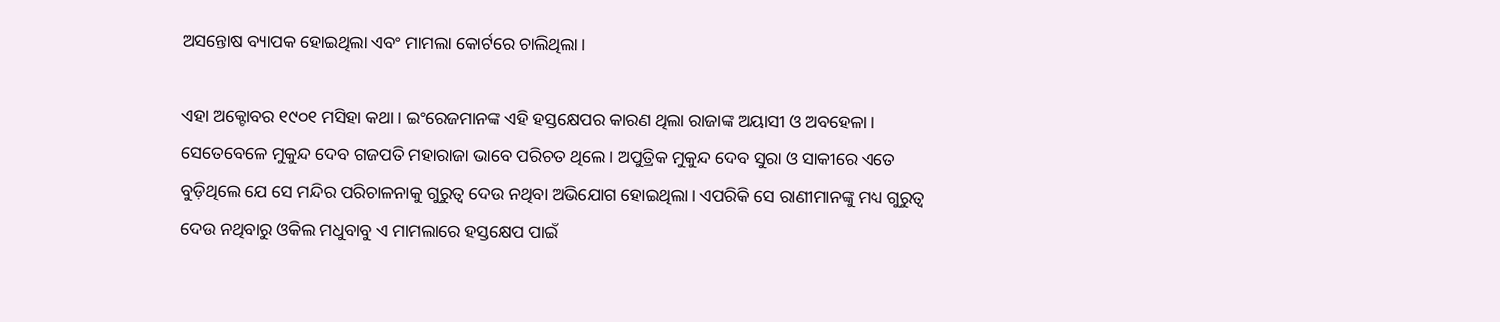ଅସନ୍ତୋଷ ବ୍ୟାପକ ହୋଇଥିଲା ଏବଂ ମାମଲା କୋର୍ଟରେ ଚାଲିଥିଲା।

ଏହା ଅକ୍ଟୋବର ୧୯୦୧ ମସିହା କଥା। ଇଂରେଜମାନଙ୍କ ଏହି ହସ୍ତକ୍ଷେପର କାରଣ ଥିଲା ରାଜାଙ୍କ ଅୟାସୀ ଓ ଅବହେଳା। ସେତେବେଳେ ମୁକୁନ୍ଦ ଦେବ ଗଜପତି ମହାରାଜା ଭାବେ ପରିଚତ ଥିଲେ। ଅପୁତ୍ରିକ ମୁକୁନ୍ଦ ଦେବ ସୁରା ଓ ସାକୀରେ ଏତେ ବୁଡ଼ିଥିଲେ ଯେ ସେ ମନ୍ଦିର ପରିଚାଳନାକୁ ଗୁରୁତ୍ୱ ଦେଉ ନଥିବା ଅଭିଯୋଗ ହୋଇଥିଲା। ଏପରିକି ସେ ରାଣୀମାନଙ୍କୁ ମଧ୍ୟ ଗୁରୁତ୍ୱ ଦେଉ ନଥିବାରୁ ଓକିଲ ମଧୁବାବୁ ଏ ମାମଲାରେ ହସ୍ତକ୍ଷେପ ପାଇଁ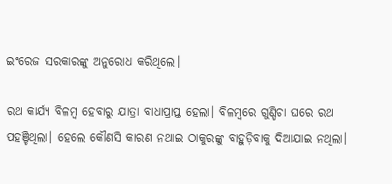ଇଂରେଜ ସରକାରଙ୍କୁ ଅନୁରୋଧ କରିଥିଲେ।

ରଥ କାର୍ଯ୍ୟ ବିଳମ୍ୱ ହେବାରୁ ଯାତ୍ରା ବାଧାପ୍ରାପ୍ତ ହେଲା। ବିଳମ୍ୱରେ ଗୁଣ୍ଡିଚା ଘରେ ରଥ ପହଞ୍ଚିଥିଲା। ହେଲେ କୌଣସି କାରଣ ନଥାଇ ଠାକୁରଙ୍କୁ ବାହୁଡ଼ିବାକୁ ଦିଆଯାଇ ନଥିଲା।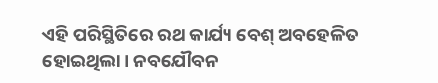ଏହି ପରିସ୍ଥିତିରେ ରଥ କାର୍ଯ୍ୟ ବେଶ୍ ଅବହେଳିତ ହୋଇଥିଲା। ନବଯୌବନ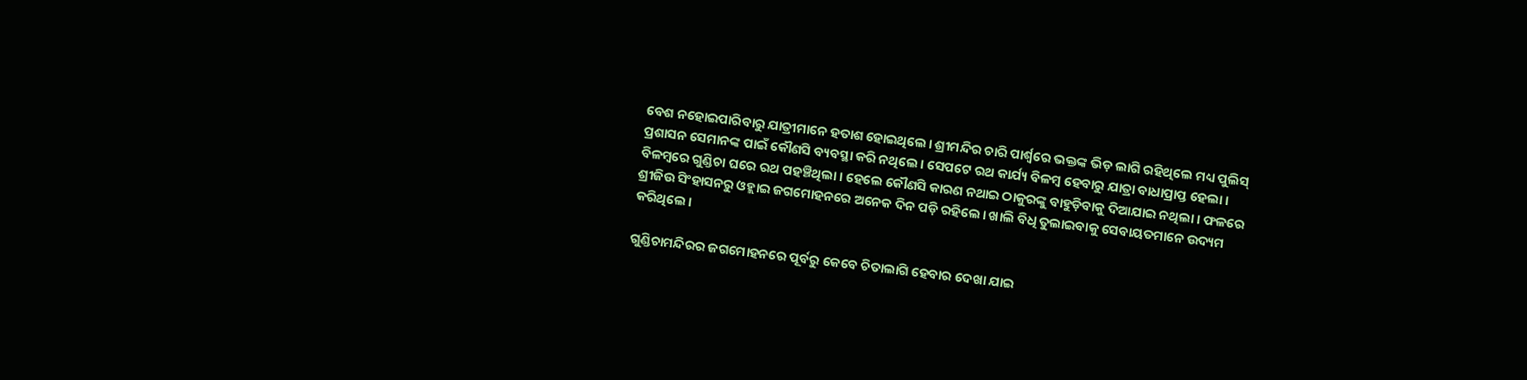ବେଶ ନହୋଇପାରିବାରୁ ଯାତ୍ରୀମାନେ ହତାଶ ହୋଇଥିଲେ। ଶ୍ରୀମନ୍ଦିର ଚାରି ପାର୍ଶ୍ୱରେ ଭକ୍ତଙ୍କ ଭିଡ଼ ଲାଗି ରହିଥିଲେ ମଧ୍ୟ ପୁଲିସ୍‌ ପ୍ରଶାସନ ସେମାନଙ୍କ ପାଇଁ କୌଣସି ବ୍ୟବସ୍ଥା କରି ନଥିଲେ। ସେପଟେ ରଥ କାର୍ଯ୍ୟ ବିଳମ୍ୱ ହେବାରୁ ଯାତ୍ରା ବାଧାପ୍ରାପ୍ତ ହେଲା। ବିଳମ୍ୱରେ ଗୁଣ୍ଡିଚା ଘରେ ରଥ ପହଞ୍ଚିଥିଲା। ହେଲେ କୌଣସି କାରଣ ନଥାଇ ଠାକୁରଙ୍କୁ ବାହୁଡ଼ିବାକୁ ଦିଆଯାଇ ନଥିଲା। ଫଳରେ ଶ୍ରୀଜିଉ ସିଂହାସନରୁ ଓହ୍ଲାଇ ଜଗମୋହନରେ ଅନେକ ଦିନ ପଡ଼ି ରହିଲେ। ଖାଲି ବିଧି ତୁଲାଇବାକୁ ସେବାୟତମାନେ ଉଦ୍ୟମ କରିଥିଲେ।

ଗୁଣ୍ଡିଚାମନ୍ଦିରର ଜଗମୋହନରେ ପୂର୍ବରୁ କେବେ ଚିତାଲାଗି ହେବାର ଦେଖା ଯାଇ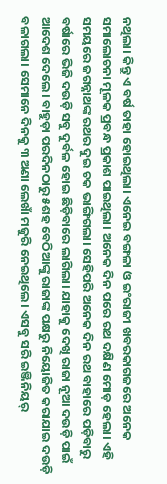ନଥିଲା। କିନ୍ତୁ ଏ ବର୍ଷ ତାହା ହୋଇଥିଲା। ଏନେଇ ବଙ୍ଗଳା ଓ ଇଂରାଜୀ ଖବରକାଗଜରେ ଅନେକ ସମାଲୋଚନା ମୂଳକ ପ୍ରବନ୍ଧ ପ୍ରକାଶ ପାଇଥିଲା। ଅନେକ ଦିନ ପରେ ରଥ ଦକ୍ଷିଣ ମୋଡ଼ ହେଲା। ଏହି ସମୟରେ ଜଗନ୍ନାଥଙ୍କ ରଥର ଦୁଇ ଚକ ଭାଙ୍ଗିଗଲା। ସେହିପରି ଅନେକ ଦିନ ରଥ ବାହାରେ ପଡ଼ିବାରୁ ବର୍ଷାରେ ଭିଜି ଦଉଡ଼ି ସବୁ ଦୁର୍ବଳ ହୋଇ ଛିଡ଼ିବାରେ ଲାଗିଲା। ଯାହାକୁ ଦେଖି ରାଜା ନୂଆ ଦଉଡ଼ି ପାଇଁ ଆଦେଶ ଦେଲେ। ବାହୁଡ଼ା ପରଦିନଠାରୁ ୫ଶହ ବେଠିଆଙ୍କୁ ରାଜାଙ୍କ ପକ୍ଷରୁ ନିୟୋଜିତ କରାଯାଇ ଦଉଡ଼ି ବଳାଗଲା। ସେମାନେ ଦିନକୁ ୩ ଅଣା ଲେଖାଁ ମଜୁରି ନେଇଥିଲେ। ଏସବୁ ସରି ଇଞ୍ଜିନିୟର୍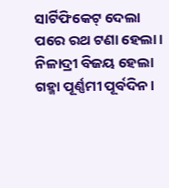ସାର୍ଟିଫିକେଟ୍ ଦେଲା ପରେ ରଥ ଟଣା ହେଲା। ନିଳାଦ୍ରୀ ବିଜୟ ହେଲା ଗହ୍ମା ପୂର୍ଣ୍ଣମୀ ପୂର୍ବଦିନ।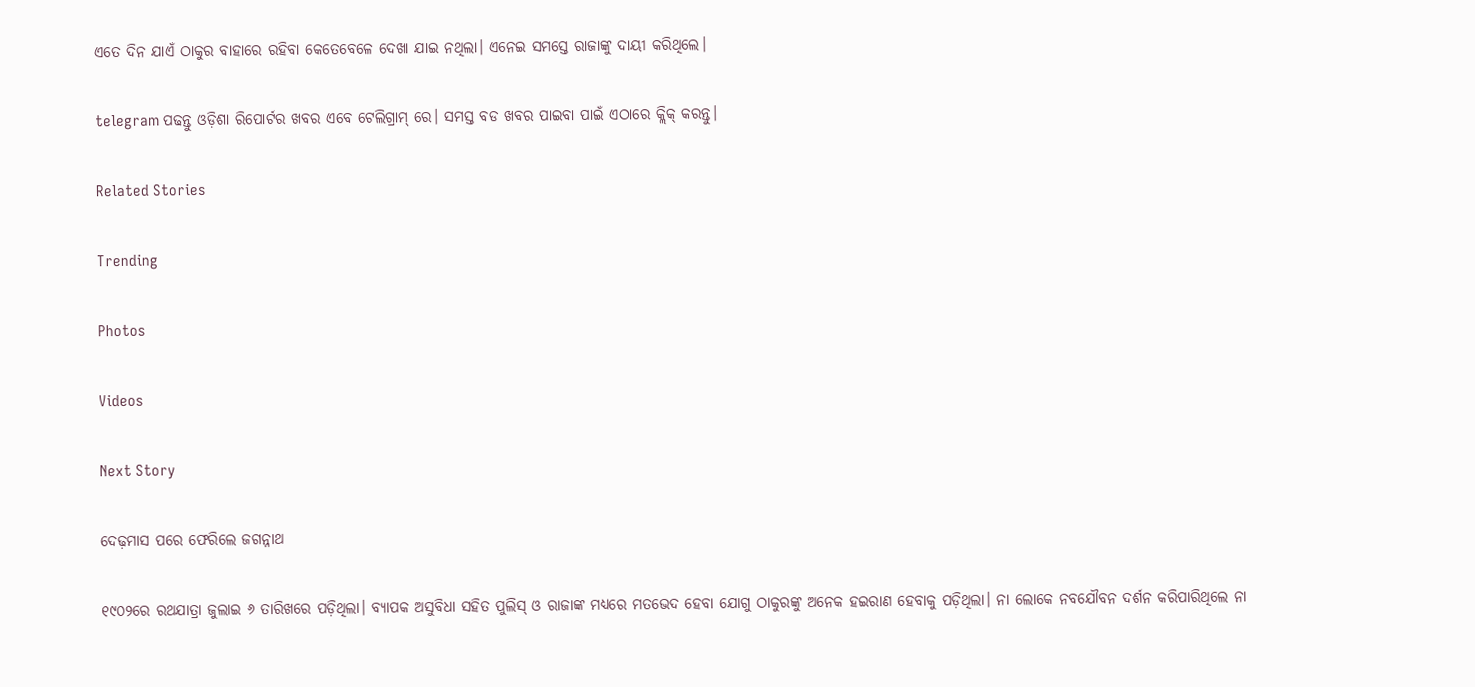ଏତେ ଦିନ ଯାଏଁ ଠାକୁର ବାହାରେ ରହିବା କେତେବେଳେ ଦେଖା ଯାଇ ନଥିଲା। ଏନେଇ ସମସ୍ତେ ରାଜାଙ୍କୁ ଦାୟୀ କରିଥିଲେ।

telegram ପଢନ୍ତୁ ଓଡ଼ିଶା ରିପୋର୍ଟର ଖବର ଏବେ ଟେଲିଗ୍ରାମ୍ ରେ। ସମସ୍ତ ବଡ ଖବର ପାଇବା ପାଇଁ ଏଠାରେ କ୍ଲିକ୍ କରନ୍ତୁ।

Related Stories

Trending

Photos

Videos

Next Story

ଦେଢ଼ମାସ ପରେ ଫେରିଲେ ଜଗନ୍ନାଥ

୧୯୦୨ରେ ରଥଯାତ୍ରା ଜୁଲାଇ ୬ ତାରିଖରେ ପଡ଼ିଥିଲା। ବ୍ୟାପକ ଅସୁବିଧା ସହିତ ପୁଲିସ୍ ଓ ରାଜାଙ୍କ ମଧ୍ୟରେ ମତଭେଦ ହେବା ଯୋଗୁ ଠାକୁରଙ୍କୁ ଅନେକ ହଇରାଣ ହେବାକୁ ପଡ଼ିଥିଲା। ନା ଲୋକେ ନବଯୌବନ ଦର୍ଶନ କରିପାରିଥିଲେ ନା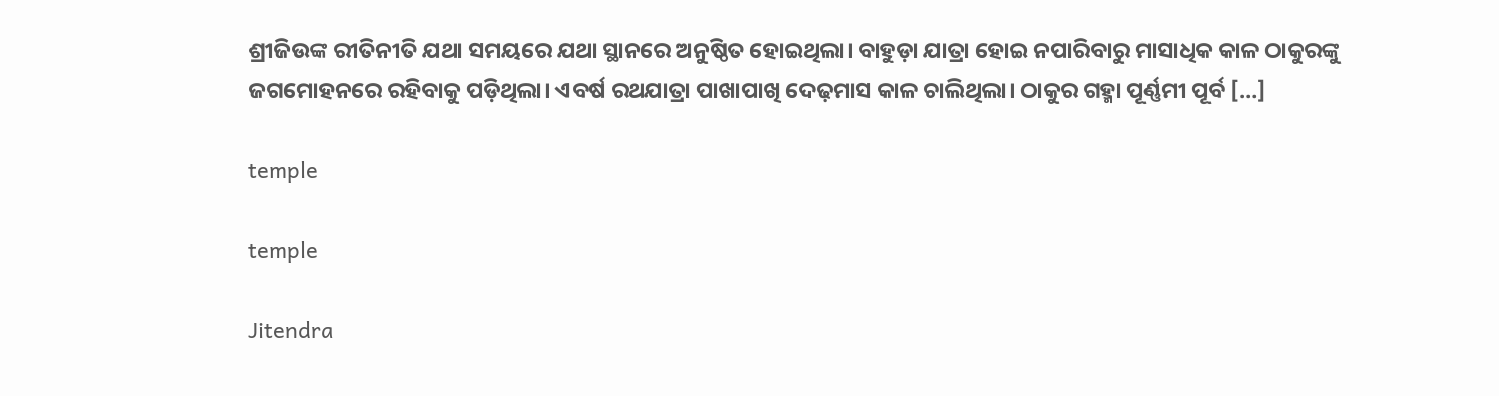ଶ୍ରୀଜିଉଙ୍କ ରୀତିନୀତି ଯଥା ସମୟରେ ଯଥା ସ୍ଥାନରେ ଅନୁଷ୍ଠିତ ହୋଇଥିଲା। ବାହୁଡ଼ା ଯାତ୍ରା ହୋଇ ନପାରିବାରୁ ମାସାଧିକ କାଳ ଠାକୁରଙ୍କୁ ଜଗମୋହନରେ ରହିବାକୁ ପଡ଼ିଥିଲା। ଏବର୍ଷ ରଥଯାତ୍ରା ପାଖାପାଖି ଦେଢ଼ମାସ କାଳ ଚାଲିଥିଲା। ଠାକୁର ଗହ୍ମା ପୂର୍ଣ୍ଣମୀ ପୂର୍ବ […]

temple

temple

Jitendra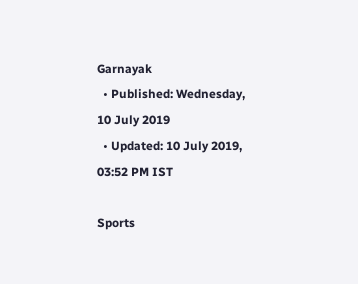Garnayak
  • Published: Wednesday, 10 July 2019
  • Updated: 10 July 2019, 03:52 PM IST

Sports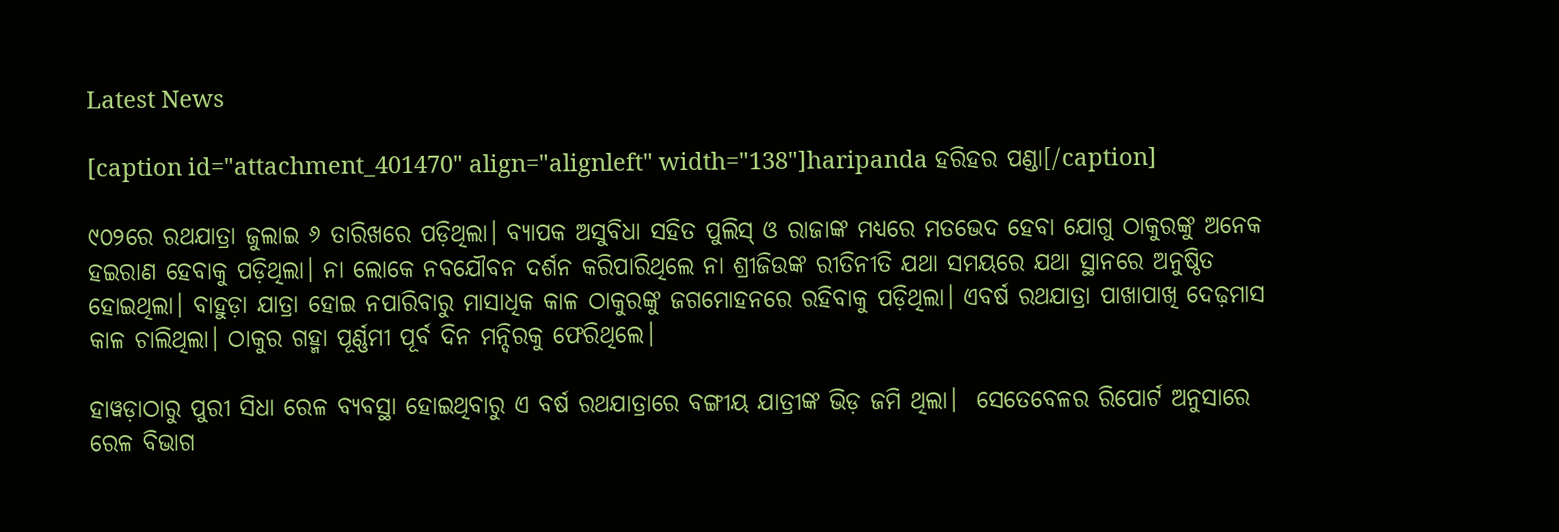Latest News

[caption id="attachment_401470" align="alignleft" width="138"]haripanda ହରିହର ପଣ୍ଡା[/caption]

୯୦୨ରେ ରଥଯାତ୍ରା ଜୁଲାଇ ୬ ତାରିଖରେ ପଡ଼ିଥିଲା। ବ୍ୟାପକ ଅସୁବିଧା ସହିତ ପୁଲିସ୍ ଓ ରାଜାଙ୍କ ମଧ୍ୟରେ ମତଭେଦ ହେବା ଯୋଗୁ ଠାକୁରଙ୍କୁ ଅନେକ ହଇରାଣ ହେବାକୁ ପଡ଼ିଥିଲା। ନା ଲୋକେ ନବଯୌବନ ଦର୍ଶନ କରିପାରିଥିଲେ ନା ଶ୍ରୀଜିଉଙ୍କ ରୀତିନୀତି ଯଥା ସମୟରେ ଯଥା ସ୍ଥାନରେ ଅନୁଷ୍ଠିତ ହୋଇଥିଲା। ବାହୁଡ଼ା ଯାତ୍ରା ହୋଇ ନପାରିବାରୁ ମାସାଧିକ କାଳ ଠାକୁରଙ୍କୁ ଜଗମୋହନରେ ରହିବାକୁ ପଡ଼ିଥିଲା। ଏବର୍ଷ ରଥଯାତ୍ରା ପାଖାପାଖି ଦେଢ଼ମାସ କାଳ ଚାଲିଥିଲା। ଠାକୁର ଗହ୍ମା ପୂର୍ଣ୍ଣମୀ ପୂର୍ବ ଦିନ ମନ୍ଦିରକୁ ଫେରିଥିଲେ।

ହାୱଡ଼ାଠାରୁ ପୁରୀ ସିଧା ରେଳ ବ୍ୟବସ୍ଥା ହୋଇଥିବାରୁ ଏ ବର୍ଷ ରଥଯାତ୍ରାରେ ବଙ୍ଗୀୟ ଯାତ୍ରୀଙ୍କ ଭିଡ଼ ଜମି ଥିଲା।  ସେତେବେଳର ରିପୋର୍ଟ ଅନୁସାରେ ରେଳ ବିଭାଗ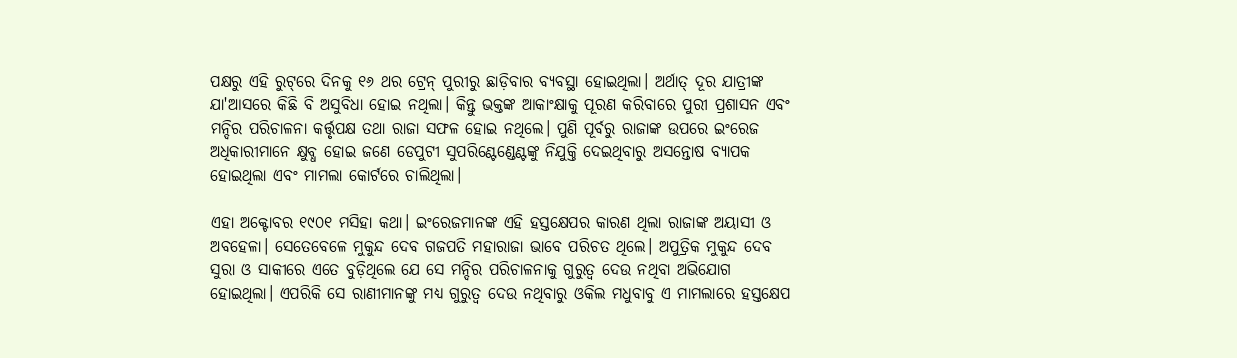ପକ୍ଷରୁ ଏହି ରୁଟ୍‌ରେ ଦିନକୁ ୧୬ ଥର ଟ୍ରେନ୍ ପୁରୀରୁ ଛାଡ଼ିବାର ବ୍ୟବସ୍ଥା ହୋଇଥିଲା। ଅର୍ଥାତ୍ ଦୂର ଯାତ୍ରୀଙ୍କ ଯା'ଆସରେ କିଛି ବି ଅସୁବିଧା ହୋଇ ନଥିଲା। କିନ୍ତୁ ଭକ୍ତଙ୍କ ଆକାଂକ୍ଷାକୁ ପୂରଣ କରିବାରେ ପୁରୀ ପ୍ରଶାସନ ଏବଂ ମନ୍ଦିର ପରିଚାଳନା କର୍ତ୍ତୃପକ୍ଷ ତଥା ରାଜା ସଫଳ ହୋଇ ନଥିଲେ। ପୁଣି ପୂର୍ବରୁ ରାଜାଙ୍କ ଉପରେ ଇଂରେଜ ଅଧିକାରୀମାନେ କ୍ଷୁବ୍ଧ ହୋଇ ଜଣେ ଡେପୁଟୀ ସୁପରିଣ୍ଟେଣ୍ଡେଣ୍ଟଙ୍କୁ ନିଯୁକ୍ତି ଦେଇଥିବାରୁ ଅସନ୍ତୋଷ ବ୍ୟାପକ ହୋଇଥିଲା ଏବଂ ମାମଲା କୋର୍ଟରେ ଚାଲିଥିଲା।

ଏହା ଅକ୍ଟୋବର ୧୯୦୧ ମସିହା କଥା। ଇଂରେଜମାନଙ୍କ ଏହି ହସ୍ତକ୍ଷେପର କାରଣ ଥିଲା ରାଜାଙ୍କ ଅୟାସୀ ଓ ଅବହେଳା। ସେତେବେଳେ ମୁକୁନ୍ଦ ଦେବ ଗଜପତି ମହାରାଜା ଭାବେ ପରିଚତ ଥିଲେ। ଅପୁତ୍ରିକ ମୁକୁନ୍ଦ ଦେବ ସୁରା ଓ ସାକୀରେ ଏତେ ବୁଡ଼ିଥିଲେ ଯେ ସେ ମନ୍ଦିର ପରିଚାଳନାକୁ ଗୁରୁତ୍ୱ ଦେଉ ନଥିବା ଅଭିଯୋଗ ହୋଇଥିଲା। ଏପରିକି ସେ ରାଣୀମାନଙ୍କୁ ମଧ୍ୟ ଗୁରୁତ୍ୱ ଦେଉ ନଥିବାରୁ ଓକିଲ ମଧୁବାବୁ ଏ ମାମଲାରେ ହସ୍ତକ୍ଷେପ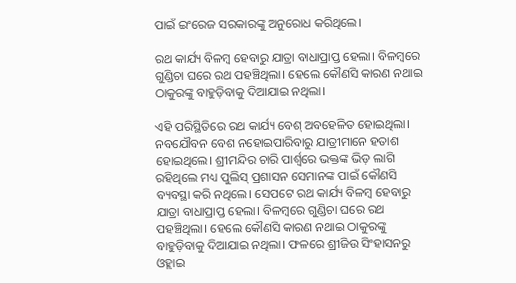ପାଇଁ ଇଂରେଜ ସରକାରଙ୍କୁ ଅନୁରୋଧ କରିଥିଲେ।

ରଥ କାର୍ଯ୍ୟ ବିଳମ୍ୱ ହେବାରୁ ଯାତ୍ରା ବାଧାପ୍ରାପ୍ତ ହେଲା। ବିଳମ୍ୱରେ ଗୁଣ୍ଡିଚା ଘରେ ରଥ ପହଞ୍ଚିଥିଲା। ହେଲେ କୌଣସି କାରଣ ନଥାଇ ଠାକୁରଙ୍କୁ ବାହୁଡ଼ିବାକୁ ଦିଆଯାଇ ନଥିଲା।

ଏହି ପରିସ୍ଥିତିରେ ରଥ କାର୍ଯ୍ୟ ବେଶ୍ ଅବହେଳିତ ହୋଇଥିଲା। ନବଯୌବନ ବେଶ ନହୋଇପାରିବାରୁ ଯାତ୍ରୀମାନେ ହତାଶ ହୋଇଥିଲେ। ଶ୍ରୀମନ୍ଦିର ଚାରି ପାର୍ଶ୍ୱରେ ଭକ୍ତଙ୍କ ଭିଡ଼ ଲାଗି ରହିଥିଲେ ମଧ୍ୟ ପୁଲିସ୍‌ ପ୍ରଶାସନ ସେମାନଙ୍କ ପାଇଁ କୌଣସି ବ୍ୟବସ୍ଥା କରି ନଥିଲେ। ସେପଟେ ରଥ କାର୍ଯ୍ୟ ବିଳମ୍ୱ ହେବାରୁ ଯାତ୍ରା ବାଧାପ୍ରାପ୍ତ ହେଲା। ବିଳମ୍ୱରେ ଗୁଣ୍ଡିଚା ଘରେ ରଥ ପହଞ୍ଚିଥିଲା। ହେଲେ କୌଣସି କାରଣ ନଥାଇ ଠାକୁରଙ୍କୁ ବାହୁଡ଼ିବାକୁ ଦିଆଯାଇ ନଥିଲା। ଫଳରେ ଶ୍ରୀଜିଉ ସିଂହାସନରୁ ଓହ୍ଲାଇ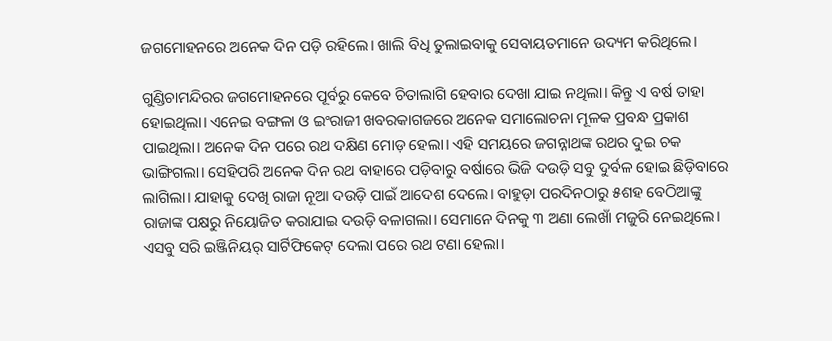ଜଗମୋହନରେ ଅନେକ ଦିନ ପଡ଼ି ରହିଲେ। ଖାଲି ବିଧି ତୁଲାଇବାକୁ ସେବାୟତମାନେ ଉଦ୍ୟମ କରିଥିଲେ।

ଗୁଣ୍ଡିଚାମନ୍ଦିରର ଜଗମୋହନରେ ପୂର୍ବରୁ କେବେ ଚିତାଲାଗି ହେବାର ଦେଖା ଯାଇ ନଥିଲା। କିନ୍ତୁ ଏ ବର୍ଷ ତାହା ହୋଇଥିଲା। ଏନେଇ ବଙ୍ଗଳା ଓ ଇଂରାଜୀ ଖବରକାଗଜରେ ଅନେକ ସମାଲୋଚନା ମୂଳକ ପ୍ରବନ୍ଧ ପ୍ରକାଶ ପାଇଥିଲା। ଅନେକ ଦିନ ପରେ ରଥ ଦକ୍ଷିଣ ମୋଡ଼ ହେଲା। ଏହି ସମୟରେ ଜଗନ୍ନାଥଙ୍କ ରଥର ଦୁଇ ଚକ ଭାଙ୍ଗିଗଲା। ସେହିପରି ଅନେକ ଦିନ ରଥ ବାହାରେ ପଡ଼ିବାରୁ ବର୍ଷାରେ ଭିଜି ଦଉଡ଼ି ସବୁ ଦୁର୍ବଳ ହୋଇ ଛିଡ଼ିବାରେ ଲାଗିଲା। ଯାହାକୁ ଦେଖି ରାଜା ନୂଆ ଦଉଡ଼ି ପାଇଁ ଆଦେଶ ଦେଲେ। ବାହୁଡ଼ା ପରଦିନଠାରୁ ୫ଶହ ବେଠିଆଙ୍କୁ ରାଜାଙ୍କ ପକ୍ଷରୁ ନିୟୋଜିତ କରାଯାଇ ଦଉଡ଼ି ବଳାଗଲା। ସେମାନେ ଦିନକୁ ୩ ଅଣା ଲେଖାଁ ମଜୁରି ନେଇଥିଲେ। ଏସବୁ ସରି ଇଞ୍ଜିନିୟର୍ ସାର୍ଟିଫିକେଟ୍ ଦେଲା ପରେ ରଥ ଟଣା ହେଲା।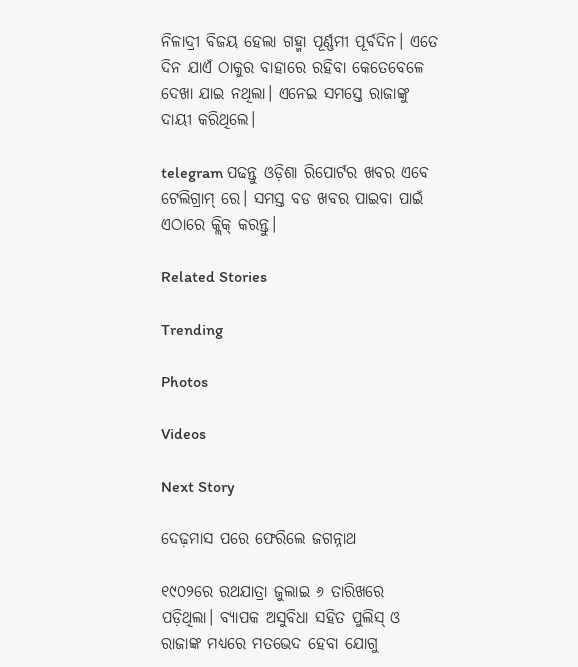ନିଳାଦ୍ରୀ ବିଜୟ ହେଲା ଗହ୍ମା ପୂର୍ଣ୍ଣମୀ ପୂର୍ବଦିନ। ଏତେ ଦିନ ଯାଏଁ ଠାକୁର ବାହାରେ ରହିବା କେତେବେଳେ ଦେଖା ଯାଇ ନଥିଲା। ଏନେଇ ସମସ୍ତେ ରାଜାଙ୍କୁ ଦାୟୀ କରିଥିଲେ।

telegram ପଢନ୍ତୁ ଓଡ଼ିଶା ରିପୋର୍ଟର ଖବର ଏବେ ଟେଲିଗ୍ରାମ୍ ରେ। ସମସ୍ତ ବଡ ଖବର ପାଇବା ପାଇଁ ଏଠାରେ କ୍ଲିକ୍ କରନ୍ତୁ।

Related Stories

Trending

Photos

Videos

Next Story

ଦେଢ଼ମାସ ପରେ ଫେରିଲେ ଜଗନ୍ନାଥ

୧୯୦୨ରେ ରଥଯାତ୍ରା ଜୁଲାଇ ୬ ତାରିଖରେ ପଡ଼ିଥିଲା। ବ୍ୟାପକ ଅସୁବିଧା ସହିତ ପୁଲିସ୍ ଓ ରାଜାଙ୍କ ମଧ୍ୟରେ ମତଭେଦ ହେବା ଯୋଗୁ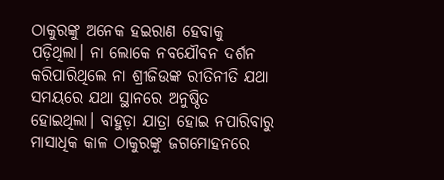ଠାକୁରଙ୍କୁ ଅନେକ ହଇରାଣ ହେବାକୁ ପଡ଼ିଥିଲା। ନା ଲୋକେ ନବଯୌବନ ଦର୍ଶନ କରିପାରିଥିଲେ ନା ଶ୍ରୀଜିଉଙ୍କ ରୀତିନୀତି ଯଥା ସମୟରେ ଯଥା ସ୍ଥାନରେ ଅନୁଷ୍ଠିତ ହୋଇଥିଲା। ବାହୁଡ଼ା ଯାତ୍ରା ହୋଇ ନପାରିବାରୁ ମାସାଧିକ କାଳ ଠାକୁରଙ୍କୁ ଜଗମୋହନରେ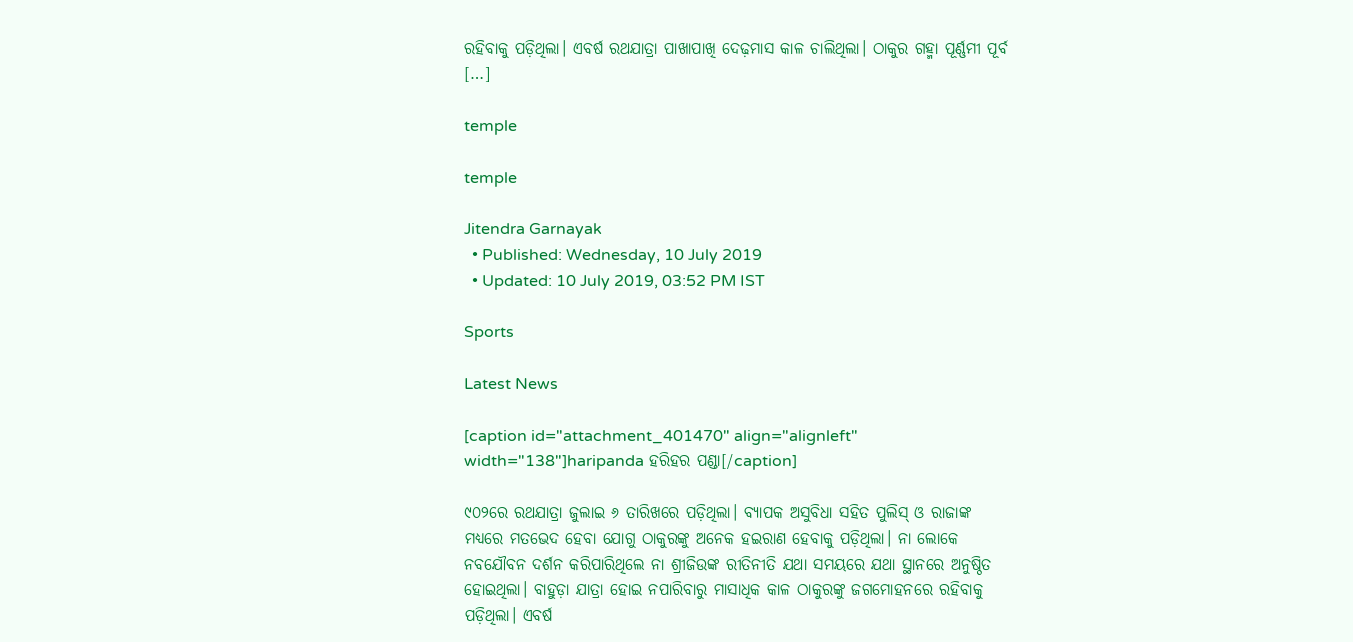ରହିବାକୁ ପଡ଼ିଥିଲା। ଏବର୍ଷ ରଥଯାତ୍ରା ପାଖାପାଖି ଦେଢ଼ମାସ କାଳ ଚାଲିଥିଲା। ଠାକୁର ଗହ୍ମା ପୂର୍ଣ୍ଣମୀ ପୂର୍ବ […]

temple

temple

Jitendra Garnayak
  • Published: Wednesday, 10 July 2019
  • Updated: 10 July 2019, 03:52 PM IST

Sports

Latest News

[caption id="attachment_401470" align="alignleft" width="138"]haripanda ହରିହର ପଣ୍ଡା[/caption]

୯୦୨ରେ ରଥଯାତ୍ରା ଜୁଲାଇ ୬ ତାରିଖରେ ପଡ଼ିଥିଲା। ବ୍ୟାପକ ଅସୁବିଧା ସହିତ ପୁଲିସ୍ ଓ ରାଜାଙ୍କ ମଧ୍ୟରେ ମତଭେଦ ହେବା ଯୋଗୁ ଠାକୁରଙ୍କୁ ଅନେକ ହଇରାଣ ହେବାକୁ ପଡ଼ିଥିଲା। ନା ଲୋକେ ନବଯୌବନ ଦର୍ଶନ କରିପାରିଥିଲେ ନା ଶ୍ରୀଜିଉଙ୍କ ରୀତିନୀତି ଯଥା ସମୟରେ ଯଥା ସ୍ଥାନରେ ଅନୁଷ୍ଠିତ ହୋଇଥିଲା। ବାହୁଡ଼ା ଯାତ୍ରା ହୋଇ ନପାରିବାରୁ ମାସାଧିକ କାଳ ଠାକୁରଙ୍କୁ ଜଗମୋହନରେ ରହିବାକୁ ପଡ଼ିଥିଲା। ଏବର୍ଷ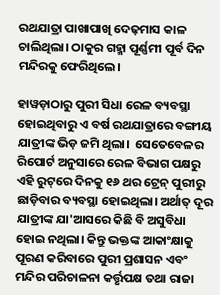ରଥଯାତ୍ରା ପାଖାପାଖି ଦେଢ଼ମାସ କାଳ ଚାଲିଥିଲା। ଠାକୁର ଗହ୍ମା ପୂର୍ଣ୍ଣମୀ ପୂର୍ବ ଦିନ ମନ୍ଦିରକୁ ଫେରିଥିଲେ।

ହାୱଡ଼ାଠାରୁ ପୁରୀ ସିଧା ରେଳ ବ୍ୟବସ୍ଥା ହୋଇଥିବାରୁ ଏ ବର୍ଷ ରଥଯାତ୍ରାରେ ବଙ୍ଗୀୟ ଯାତ୍ରୀଙ୍କ ଭିଡ଼ ଜମି ଥିଲା।  ସେତେବେଳର ରିପୋର୍ଟ ଅନୁସାରେ ରେଳ ବିଭାଗ ପକ୍ଷରୁ ଏହି ରୁଟ୍‌ରେ ଦିନକୁ ୧୬ ଥର ଟ୍ରେନ୍ ପୁରୀରୁ ଛାଡ଼ିବାର ବ୍ୟବସ୍ଥା ହୋଇଥିଲା। ଅର୍ଥାତ୍ ଦୂର ଯାତ୍ରୀଙ୍କ ଯା'ଆସରେ କିଛି ବି ଅସୁବିଧା ହୋଇ ନଥିଲା। କିନ୍ତୁ ଭକ୍ତଙ୍କ ଆକାଂକ୍ଷାକୁ ପୂରଣ କରିବାରେ ପୁରୀ ପ୍ରଶାସନ ଏବଂ ମନ୍ଦିର ପରିଚାଳନା କର୍ତ୍ତୃପକ୍ଷ ତଥା ରାଜା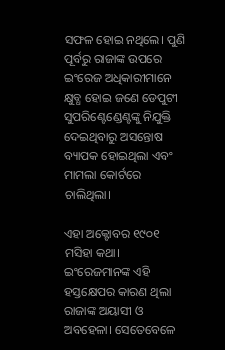ସଫଳ ହୋଇ ନଥିଲେ। ପୁଣି ପୂର୍ବରୁ ରାଜାଙ୍କ ଉପରେ ଇଂରେଜ ଅଧିକାରୀମାନେ କ୍ଷୁବ୍ଧ ହୋଇ ଜଣେ ଡେପୁଟୀ ସୁପରିଣ୍ଟେଣ୍ଡେଣ୍ଟଙ୍କୁ ନିଯୁକ୍ତି ଦେଇଥିବାରୁ ଅସନ୍ତୋଷ ବ୍ୟାପକ ହୋଇଥିଲା ଏବଂ ମାମଲା କୋର୍ଟରେ ଚାଲିଥିଲା।

ଏହା ଅକ୍ଟୋବର ୧୯୦୧ ମସିହା କଥା। ଇଂରେଜମାନଙ୍କ ଏହି ହସ୍ତକ୍ଷେପର କାରଣ ଥିଲା ରାଜାଙ୍କ ଅୟାସୀ ଓ ଅବହେଳା। ସେତେବେଳେ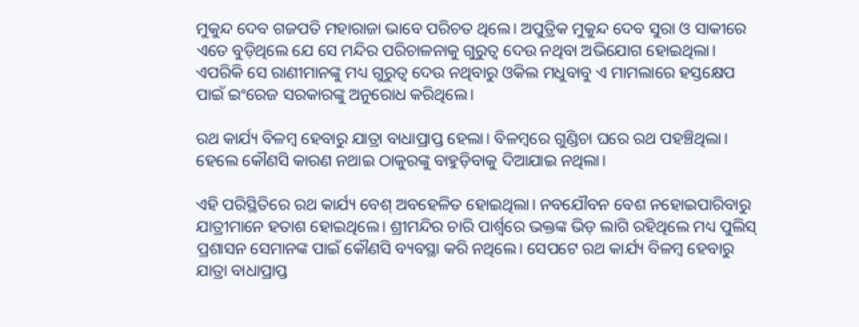ମୁକୁନ୍ଦ ଦେବ ଗଜପତି ମହାରାଜା ଭାବେ ପରିଚତ ଥିଲେ। ଅପୁତ୍ରିକ ମୁକୁନ୍ଦ ଦେବ ସୁରା ଓ ସାକୀରେ ଏତେ ବୁଡ଼ିଥିଲେ ଯେ ସେ ମନ୍ଦିର ପରିଚାଳନାକୁ ଗୁରୁତ୍ୱ ଦେଉ ନଥିବା ଅଭିଯୋଗ ହୋଇଥିଲା। ଏପରିକି ସେ ରାଣୀମାନଙ୍କୁ ମଧ୍ୟ ଗୁରୁତ୍ୱ ଦେଉ ନଥିବାରୁ ଓକିଲ ମଧୁବାବୁ ଏ ମାମଲାରେ ହସ୍ତକ୍ଷେପ ପାଇଁ ଇଂରେଜ ସରକାରଙ୍କୁ ଅନୁରୋଧ କରିଥିଲେ।

ରଥ କାର୍ଯ୍ୟ ବିଳମ୍ୱ ହେବାରୁ ଯାତ୍ରା ବାଧାପ୍ରାପ୍ତ ହେଲା। ବିଳମ୍ୱରେ ଗୁଣ୍ଡିଚା ଘରେ ରଥ ପହଞ୍ଚିଥିଲା। ହେଲେ କୌଣସି କାରଣ ନଥାଇ ଠାକୁରଙ୍କୁ ବାହୁଡ଼ିବାକୁ ଦିଆଯାଇ ନଥିଲା।

ଏହି ପରିସ୍ଥିତିରେ ରଥ କାର୍ଯ୍ୟ ବେଶ୍ ଅବହେଳିତ ହୋଇଥିଲା। ନବଯୌବନ ବେଶ ନହୋଇପାରିବାରୁ ଯାତ୍ରୀମାନେ ହତାଶ ହୋଇଥିଲେ। ଶ୍ରୀମନ୍ଦିର ଚାରି ପାର୍ଶ୍ୱରେ ଭକ୍ତଙ୍କ ଭିଡ଼ ଲାଗି ରହିଥିଲେ ମଧ୍ୟ ପୁଲିସ୍‌ ପ୍ରଶାସନ ସେମାନଙ୍କ ପାଇଁ କୌଣସି ବ୍ୟବସ୍ଥା କରି ନଥିଲେ। ସେପଟେ ରଥ କାର୍ଯ୍ୟ ବିଳମ୍ୱ ହେବାରୁ ଯାତ୍ରା ବାଧାପ୍ରାପ୍ତ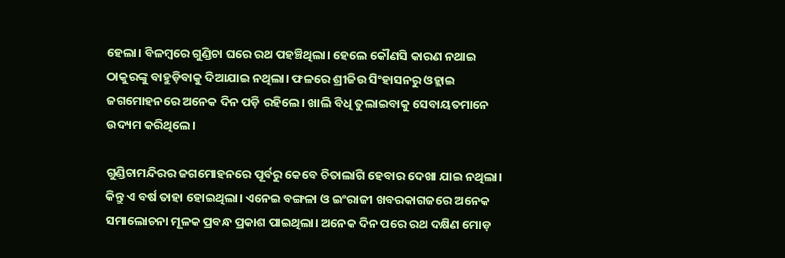ହେଲା। ବିଳମ୍ୱରେ ଗୁଣ୍ଡିଚା ଘରେ ରଥ ପହଞ୍ଚିଥିଲା। ହେଲେ କୌଣସି କାରଣ ନଥାଇ ଠାକୁରଙ୍କୁ ବାହୁଡ଼ିବାକୁ ଦିଆଯାଇ ନଥିଲା। ଫଳରେ ଶ୍ରୀଜିଉ ସିଂହାସନରୁ ଓହ୍ଲାଇ ଜଗମୋହନରେ ଅନେକ ଦିନ ପଡ଼ି ରହିଲେ। ଖାଲି ବିଧି ତୁଲାଇବାକୁ ସେବାୟତମାନେ ଉଦ୍ୟମ କରିଥିଲେ।

ଗୁଣ୍ଡିଚାମନ୍ଦିରର ଜଗମୋହନରେ ପୂର୍ବରୁ କେବେ ଚିତାଲାଗି ହେବାର ଦେଖା ଯାଇ ନଥିଲା। କିନ୍ତୁ ଏ ବର୍ଷ ତାହା ହୋଇଥିଲା। ଏନେଇ ବଙ୍ଗଳା ଓ ଇଂରାଜୀ ଖବରକାଗଜରେ ଅନେକ ସମାଲୋଚନା ମୂଳକ ପ୍ରବନ୍ଧ ପ୍ରକାଶ ପାଇଥିଲା। ଅନେକ ଦିନ ପରେ ରଥ ଦକ୍ଷିଣ ମୋଡ଼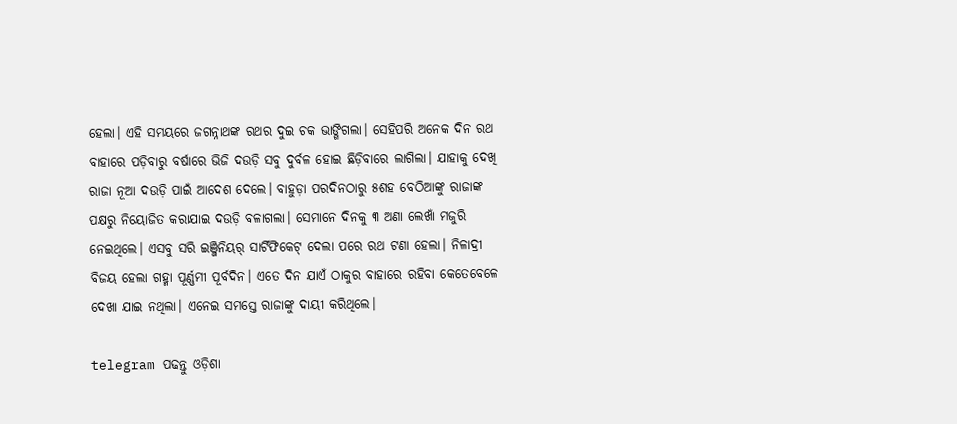ହେଲା। ଏହି ସମୟରେ ଜଗନ୍ନାଥଙ୍କ ରଥର ଦୁଇ ଚକ ଭାଙ୍ଗିଗଲା। ସେହିପରି ଅନେକ ଦିନ ରଥ ବାହାରେ ପଡ଼ିବାରୁ ବର୍ଷାରେ ଭିଜି ଦଉଡ଼ି ସବୁ ଦୁର୍ବଳ ହୋଇ ଛିଡ଼ିବାରେ ଲାଗିଲା। ଯାହାକୁ ଦେଖି ରାଜା ନୂଆ ଦଉଡ଼ି ପାଇଁ ଆଦେଶ ଦେଲେ। ବାହୁଡ଼ା ପରଦିନଠାରୁ ୫ଶହ ବେଠିଆଙ୍କୁ ରାଜାଙ୍କ ପକ୍ଷରୁ ନିୟୋଜିତ କରାଯାଇ ଦଉଡ଼ି ବଳାଗଲା। ସେମାନେ ଦିନକୁ ୩ ଅଣା ଲେଖାଁ ମଜୁରି ନେଇଥିଲେ। ଏସବୁ ସରି ଇଞ୍ଜିନିୟର୍ ସାର୍ଟିଫିକେଟ୍ ଦେଲା ପରେ ରଥ ଟଣା ହେଲା। ନିଳାଦ୍ରୀ ବିଜୟ ହେଲା ଗହ୍ମା ପୂର୍ଣ୍ଣମୀ ପୂର୍ବଦିନ। ଏତେ ଦିନ ଯାଏଁ ଠାକୁର ବାହାରେ ରହିବା କେତେବେଳେ ଦେଖା ଯାଇ ନଥିଲା। ଏନେଇ ସମସ୍ତେ ରାଜାଙ୍କୁ ଦାୟୀ କରିଥିଲେ।

telegram ପଢନ୍ତୁ ଓଡ଼ିଶା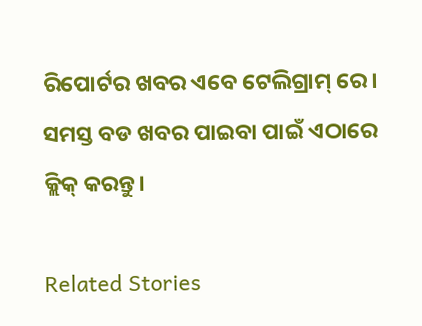ରିପୋର୍ଟର ଖବର ଏବେ ଟେଲିଗ୍ରାମ୍ ରେ। ସମସ୍ତ ବଡ ଖବର ପାଇବା ପାଇଁ ଏଠାରେ କ୍ଲିକ୍ କରନ୍ତୁ।

Related Stories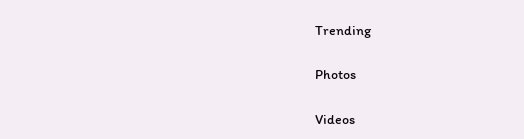Trending

Photos

Videos